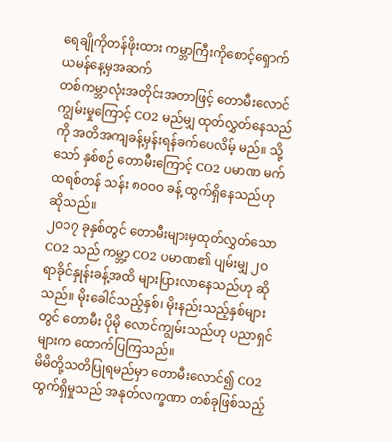ရေချိုကိုတန်ဖိုးထား ကမ္ဘာကြီးကိုစောင့်ရှောက်
ယမန်နေ့မှအဆက်
တစ်ကမ္ဘာလုံးအတိုင်းအတာဖြင့် တောမီးလောင်ကျွမ်းမှုကြောင့် CO2 မည်မျှ ထုတ်လွှတ်နေသည်ကို အတိအကျခန့်မှန်းရန်ခက်ပေလိမ့် မည်။ သို့သော် နှစ်စဉ် တောမီးကြောင့် CO2 ပမာဏ မက်ထရစ်တန် သန်း ၈ဝဝဝ ခန့် ထွက်ရှိနေသည်ဟု ဆိုသည်။
၂ဝ၁၇ ခုနှစ်တွင် တောမီးများမှထုတ်လွှတ်သော CO2 သည် ကမ္ဘာ့ CO2 ပမာဏ၏ ပျမ်းမျှ ၂ဝ ရာခိုင်နှုန်းခန့်အထိ များပြားလာနေသည်ဟု ဆိုသည်။ မိုးခေါင်သည့်နှစ်၊ မိုးနည်းသည့်နှစ်များတွင် တောမီး ပိုမို လောင်ကျွမ်းသည်ဟု ပညာရှင်များက ထောက်ပြကြသည်။
မိမိတို့သတိပြုရမည်မှာ တောမီးလောင်၍ CO2 ထွက်ရှိမှုသည် အနုတ်လက္ခဏာ တစ်ခုဖြစ်သည့်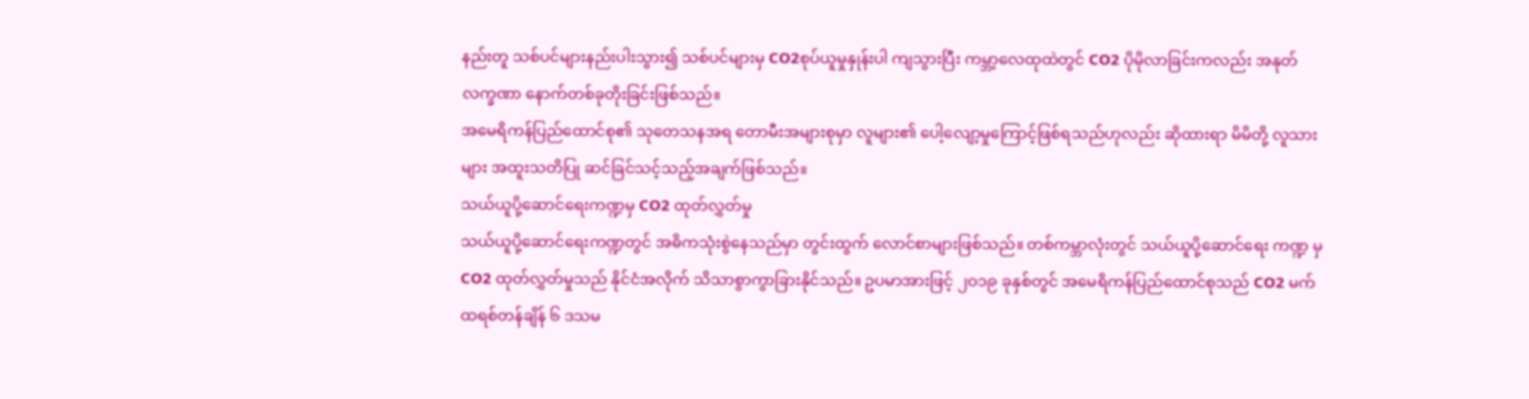နည်းတူ သစ်ပင်များနည်းပါးသွား၍ သစ်ပင်များမှ CO2စုပ်ယူမှုနှုန်းပါ ကျသွားပြီး ကမ္ဘာ့လေထုထဲတွင် CO2 ပိုမိုလာခြင်းကလည်း အနုတ်လက္ခဏာ နောက်တစ်ခုတိုးခြင်းဖြစ်သည်။
အမေရိကန်ပြည်ထောင်စု၏ သုတေသနအရ တောမီးအများစုမှာ လူများ၏ ပေါ့လျော့မှုကြောင့်ဖြစ်ရသည်ဟုလည်း ဆိုထားရာ မိမိတို့ လူသားများ အထူးသတိပြု ဆင်ခြင်သင့်သည့်အချက်ဖြစ်သည်။
သယ်ယူပို့ဆောင်ရေးကဏ္ဍမှ CO2 ထုတ်လွှတ်မှု
သယ်ယူပို့ဆောင်ရေးကဏ္ဍတွင် အဓိကသုံးစွဲနေသည်မှာ တွင်းထွက် လောင်စာများဖြစ်သည်။ တစ်ကမ္ဘာလုံးတွင် သယ်ယူပို့ဆောင်ရေး ကဏ္ဍ မှ CO2 ထုတ်လွှတ်မှုသည် နိုင်ငံအလိုက် သိသာစွာကွာခြားနိုင်သည်။ ဥပမာအားဖြင့် ၂ဝ၁၉ ခုနှစ်တွင် အမေရိကန်ပြည်ထောင်စုသည် CO2 မက်ထရစ်တန်ချိန် ၆ ဒသမ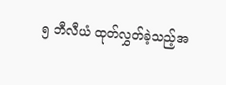၅ ဘီလီယံ ထုတ်လွှတ်ခဲ့သည့်အ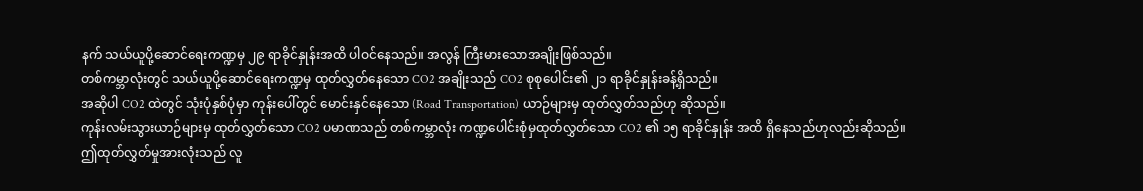နက် သယ်ယူပို့ဆောင်ရေးကဏ္ဍမှ ၂၉ ရာခိုင်နှုန်းအထိ ပါဝင်နေသည်။ အလွန် ကြီးမားသောအချိုးဖြစ်သည်။
တစ်ကမ္ဘာလုံးတွင် သယ်ယူပို့ဆောင်ရေးကဏ္ဍမှ ထုတ်လွှတ်နေသော CO2 အချိုးသည် CO2 စုစုပေါင်း၏ ၂၁ ရာခိုင်နှုန်းခန့်ရှိသည်။
အဆိုပါ CO2 ထဲတွင် သုံးပုံနှစ်ပုံမှာ ကုန်းပေါ်တွင် မောင်းနှင်နေသော (Road Transportation) ယာဉ်များမှ ထုတ်လွှတ်သည်ဟု ဆိုသည်။
ကုန်းလမ်းသွားယာဉ်များမှ ထုတ်လွှတ်သော CO2 ပမာဏသည် တစ်ကမ္ဘာလုံး ကဏ္ဍပေါင်းစုံမှထုတ်လွှတ်သော CO2 ၏ ၁၅ ရာခိုင်နှုန်း အထိ ရှိနေသည်ဟုလည်းဆိုသည်။
ဤထုတ်လွှတ်မှုအားလုံးသည် လူ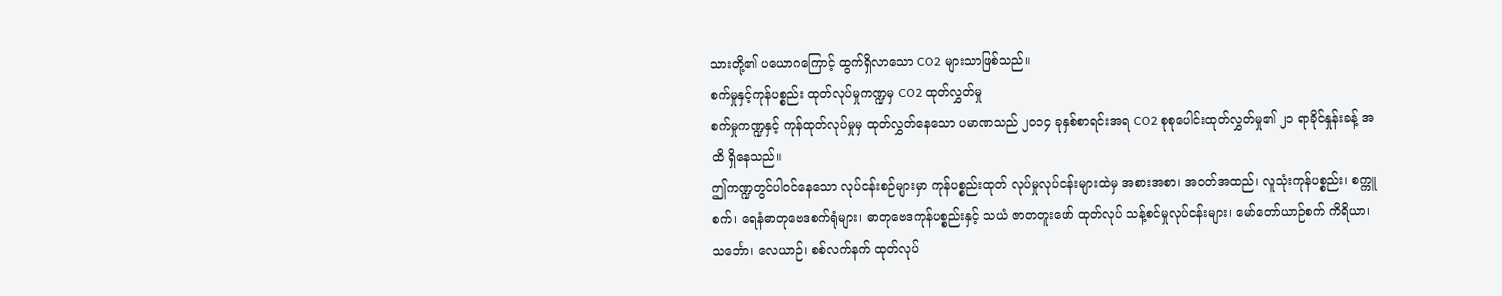သားတို့၏ ပယောဂကြောင့် ထွက်ရှိလာသော CO2 များသာဖြစ်သည်။
စက်မှုနှင့်ကုန်ပစ္စည်း ထုတ်လုပ်မှုကဏ္ဍမှ CO2 ထုတ်လွှတ်မှု
စက်မှုကဏ္ဍနှင့် ကုန်ထုတ်လုပ်မှုမှ ထုတ်လွှတ်နေသော ပမာဏသည် ၂ဝ၁၄ ခုနှစ်စာရင်းအရ CO2 စုစုပေါင်းထုတ်လွှတ်မှု၏ ၂၁ ရာခိုင်နှုန်းခန့် အထိ ရှိနေသည်။
ဤကဏ္ဍတွင်ပါဝင်နေသော လုပ်ငန်းစဉ်များမှာ ကုန်ပစ္စည်းထုတ် လုပ်မှုလုပ်ငန်းများထဲမှ အစားအစာ၊ အဝတ်အထည်၊ လူသုံးကုန်ပစ္စည်း၊ စက္ကူစက်၊ ရေနံဓာတုဗေဒစက်ရုံများ၊ ဓာတုဗေဒကုန်ပစ္စည်းနှင့် သယံ ဇာတတူးဖော် ထုတ်လုပ် သန့်စင်မှုလုပ်ငန်းများ၊ မော်တော်ယာဉ်စက် ကိရိယာ၊ သင်္ဘော၊ လေယာဉ်၊ စစ်လက်နက် ထုတ်လုပ်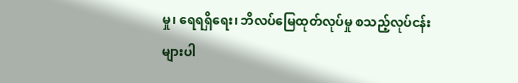မှု၊ ရေရရှိရေး၊ ဘိလပ်မြေထုတ်လုပ်မှု စသည့်လုပ်ငန်းများပါ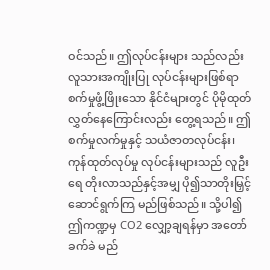ဝင်သည်။ ဤလုပ်ငန်းများ သည်လည်း လူသားအကျိုးပြု လုပ်ငန်းများဖြစ်ရာ စက်မှုဖွံ့ဖြိုးသော နိုင်ငံများတွင် ပိုမိုထုတ်လွှတ်နေကြောင်းလည်း တွေ့ရသည်။ ဤ စက်မှုလက်မှုနှင့် သယံဇာတလုပ်ငန်း၊ ကုန်ထုတ်လုပ်မှု လုပ်ငန်းများသည် လူဦးရေ တိုးလာသည်နှင့်အမျှ ပို၍သာတိုးမြှင့်ဆောင်ရွက်ကြ မည်ဖြစ်သည်။ သို့ပါ၍ ဤကဏ္ဍမှ CO2 လျှော့ချရန်မှာ အတော်ခက်ခဲ မည်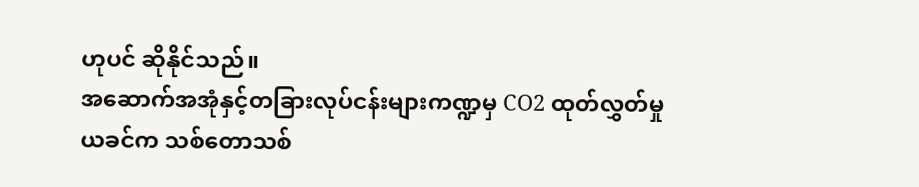ဟုပင် ဆိုနိုင်သည်။
အဆောက်အအုံနှင့်တခြားလုပ်ငန်းများကဏ္ဍမှ CO2 ထုတ်လွှတ်မှု
ယခင်က သစ်တောသစ်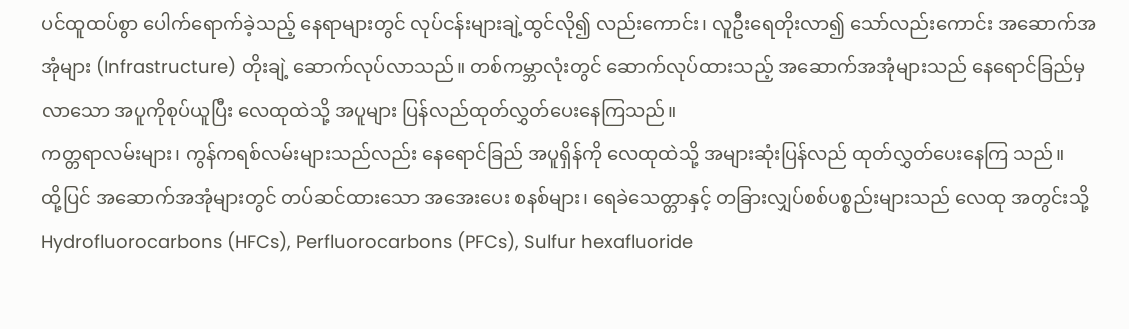ပင်ထူထပ်စွာ ပေါက်ရောက်ခဲ့သည့် နေရာများတွင် လုပ်ငန်းများချဲ့ထွင်လို၍ လည်းကောင်း၊ လူဦးရေတိုးလာ၍ သော်လည်းကောင်း အဆောက်အအုံများ (Infrastructure) တိုးချဲ့ ဆောက်လုပ်လာသည်။ တစ်ကမ္ဘာလုံးတွင် ဆောက်လုပ်ထားသည့် အဆောက်အအုံများသည် နေရောင်ခြည်မှ လာသော အပူကိုစုပ်ယူပြီး လေထုထဲသို့ အပူများ ပြန်လည်ထုတ်လွှတ်ပေးနေကြသည်။
ကတ္တရာလမ်းများ၊ ကွန်ကရစ်လမ်းများသည်လည်း နေရောင်ခြည် အပူရှိန်ကို လေထုထဲသို့ အများဆုံးပြန်လည် ထုတ်လွှတ်ပေးနေကြ သည်။
ထို့ပြင် အဆောက်အအုံများတွင် တပ်ဆင်ထားသော အအေးပေး စနစ်များ၊ ရေခဲသေတ္တာနှင့် တခြားလျှပ်စစ်ပစ္စည်းများသည် လေထု အတွင်းသို့ Hydrofluorocarbons (HFCs), Perfluorocarbons (PFCs), Sulfur hexafluoride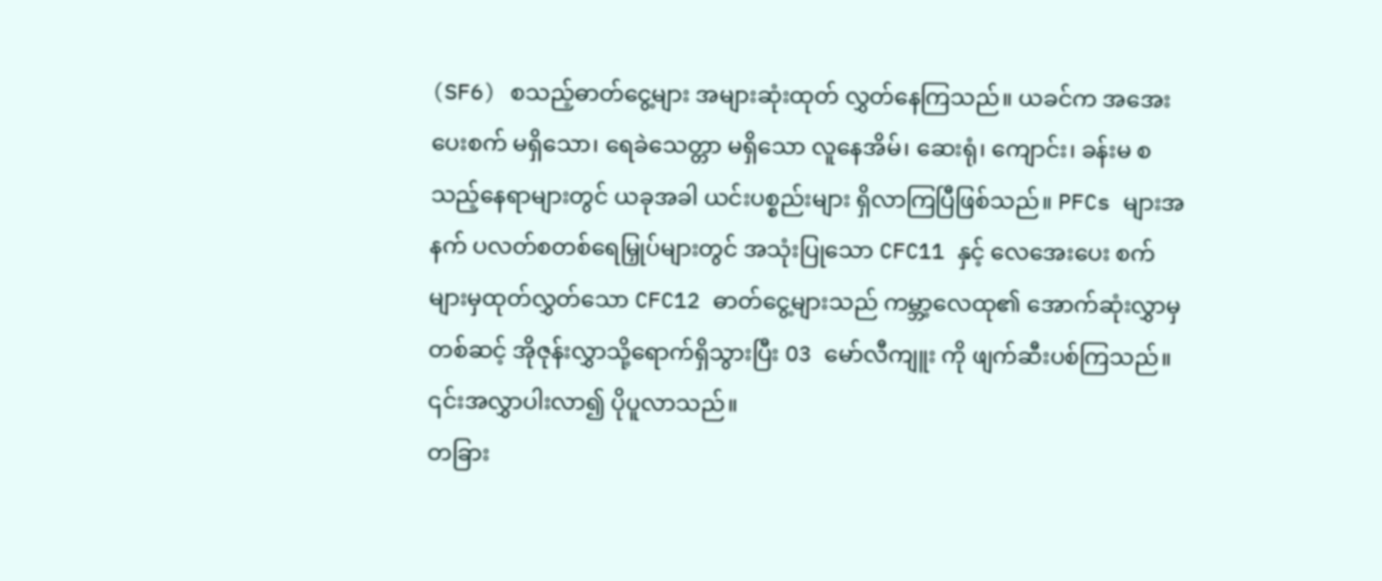(SF6) စသည့်ဓာတ်ငွေ့များ အများဆုံးထုတ် လွှတ်နေကြသည်။ ယခင်က အအေးပေးစက် မရှိသော၊ ရေခဲသေတ္တာ မရှိသော လူနေအိမ်၊ ဆေးရုံ၊ ကျောင်း၊ ခန်းမ စသည့်နေရာများတွင် ယခုအခါ ယင်းပစ္စည်းများ ရှိလာကြပြီဖြစ်သည်။ PFCs များအနက် ပလတ်စတစ်ရေမြှုပ်များတွင် အသုံးပြုသော CFC11 နှင့် လေအေးပေး စက်များမှထုတ်လွှတ်သော CFC12 ဓာတ်ငွေ့များသည် ကမ္ဘာ့လေထု၏ အောက်ဆုံးလွှာမှတစ်ဆင့် အိုဇုန်းလွှာသို့ရောက်ရှိသွားပြီး O3 မော်လီကျူး ကို ဖျက်ဆီးပစ်ကြသည်။ ၎င်းအလွှာပါးလာ၍ ပိုပူလာသည်။
တခြား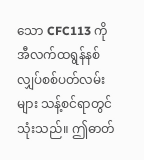သော CFC113 ကို အီလက်ထရွန်နစ်လျှပ်စစ်ပတ်လမ်းများ သန့်စင်ရာတွင်သုံးသည်။ ဤဓာတ်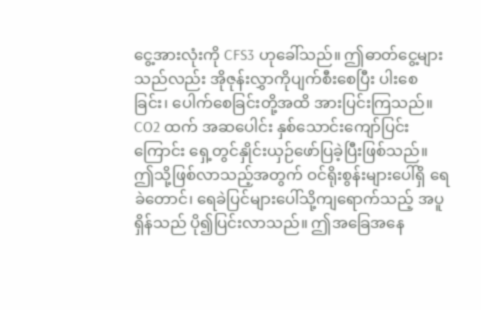ငွေ့အားလုံးကို CFS3 ဟုခေါ်သည်။ ဤဓာတ်ငွေ့များသည်လည်း အိုဇုန်းလွှာကိုပျက်စီးစေပြီး ပါးစေခြင်း၊ ပေါက်စေခြင်းတို့အထိ အားပြင်းကြသည်။ CO2 ထက် အဆပေါင်း နှစ်သောင်းကျော်ပြင်းကြောင်း ရှေ့တွင်နှိုင်းယှဉ်ဖော်ပြခဲ့ပြီးဖြစ်သည်။
ဤသို့ဖြစ်လာသည့်အတွက် ဝင်ရိုးစွန်းများပေါ်ရှိ ရေခဲတောင်၊ ရေခဲပြင်များပေါ်သို့ကျရောက်သည့် အပူရှိန်သည် ပို၍ပြင်းလာသည်။ ဤအခြေအနေ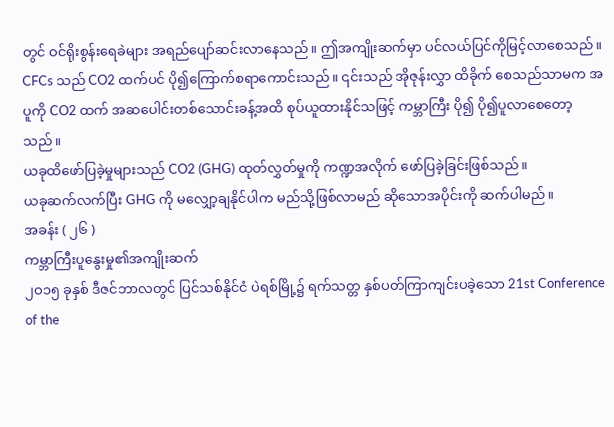တွင် ဝင်ရိုးစွန်းရေခဲများ အရည်ပျော်ဆင်းလာနေသည်။ ဤအကျိုးဆက်မှာ ပင်လယ်ပြင်ကိုမြင့်လာစေသည်။ CFCs သည် CO2 ထက်ပင် ပို၍ကြောက်စရာကောင်းသည်။ ၎င်းသည် အိုဇုန်းလွှာ ထိခိုက် စေသည်သာမက အပူကို CO2 ထက် အဆပေါင်းတစ်သောင်းခန့်အထိ စုပ်ယူထားနိုင်သဖြင့် ကမ္ဘာကြီး ပို၍ ပို၍ပူလာစေတော့သည်။
ယခုထိဖော်ပြခဲ့မှုများသည် CO2 (GHG) ထုတ်လွှတ်မှုကို ကဏ္ဍအလိုက် ဖော်ပြခဲ့ခြင်းဖြစ်သည်။
ယခုဆက်လက်ပြီး GHG ကို မလျှော့ချနိုင်ပါက မည်သို့ဖြစ်လာမည် ဆိုသောအပိုင်းကို ဆက်ပါမည်။
အခန်း ( ၂၆ )
ကမ္ဘာကြီးပူနွေးမှု၏အကျိုးဆက်
၂ဝ၁၅ ခုနှစ် ဒီဇင်ဘာလတွင် ပြင်သစ်နိုင်ငံ ပဲရစ်မြို့၌ ရက်သတ္တ နှစ်ပတ်ကြာကျင်းပခဲ့သော 21st Conference of the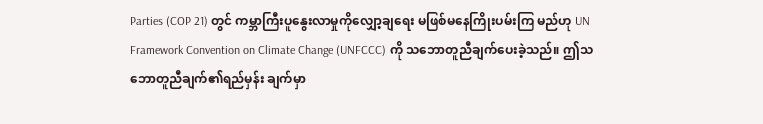Parties (COP 21) တွင် ကမ္ဘာကြီးပူနွေးလာမှုကိုလျှော့ချရေး မဖြစ်မနေကြိုးပမ်းကြ မည်ဟု UN Framework Convention on Climate Change (UNFCCC) ကို သဘောတူညီချက်ပေးခဲ့သည်။ ဤသဘောတူညီချက်၏ရည်မှန်း ချက်မှာ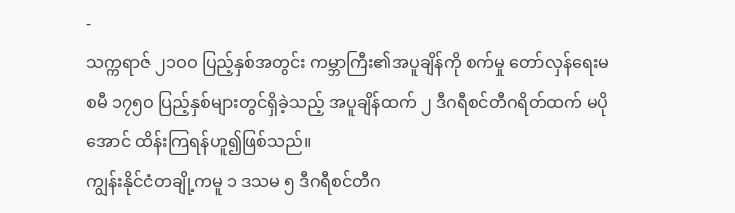-
သက္ကရာဇ် ၂၁ဝဝ ပြည့်နှစ်အတွင်း ကမ္ဘာကြီး၏အပူချိန်ကို စက်မှု တော်လှန်ရေးမစမီ ၁၇၅ဝ ပြည့်နှစ်များတွင်ရှိခဲ့သည့် အပူချိန်ထက် ၂ ဒီဂရီစင်တီဂရိတ်ထက် မပိုအောင် ထိန်းကြရန်ဟူ၍ဖြစ်သည်။
ကျွန်းနိုင်ငံတချို့ကမူ ၁ ဒသမ ၅ ဒီဂရီစင်တီဂ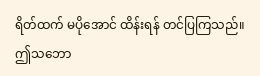ရိတ်ထက် မပိုအောင် ထိန်းရန် တင်ပြကြသည်။
ဤသဘော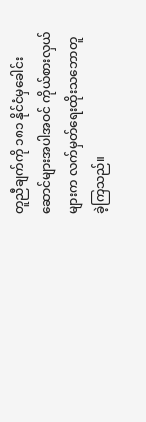တူညီချက်ကို ၁၈၁ နိုင်ငံမှခေါင်းဆောင်များအပါအဝင် ကိုယ်စားလှယ်များက လက်မှတ်ရေးထိုးသဘောတူခဲ့ကြသည်။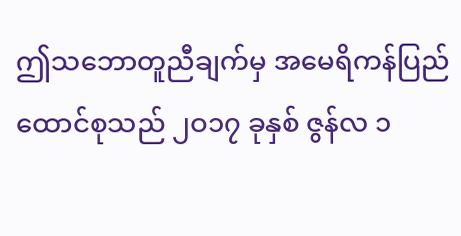ဤသဘောတူညီချက်မှ အမေရိကန်ပြည်ထောင်စုသည် ၂ဝ၁၇ ခုနှစ် ဇွန်လ ၁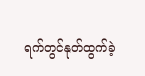ရက်တွင်နုတ်ထွက်ခဲ့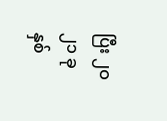ပြီး ၂ဝ၂၁ ခုနှစ်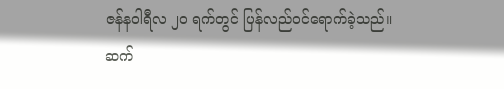ဇန်နဝါရီလ ၂ဝ ရက်တွင် ပြန်လည်ဝင်ရောက်ခဲ့သည်။
ဆက်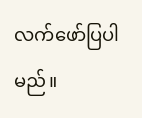လက်ဖော်ပြပါမည်။